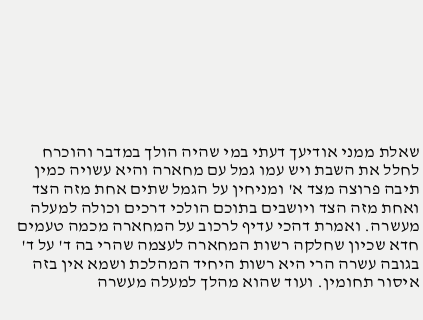שאלת ממני אודיעך דעתי במי שהיה הולך במדבר והוכרח לחלל את השבת ויש עמו גמל עם מחארה והיא עשויה כמין תיבה פרוצה מצד א' ומניחין על הגמל שתים אחת מזה הצד ואחת מזה הצד ויושבים בתוכם הולכי דרכים וכולה למעלה מעשרה. ואמרת דהכי עדיף לרכוב על המחארה מכמה טעמים חדא שכיון שחלקה רשות המחארה לעצמה שהרי בה ד' על ד' בגובה עשרה הרי היא רשות היחיד המהלכת ושמא אין בזה איסור תחומין. ועוד שהוא מהלך למעלה מעשרה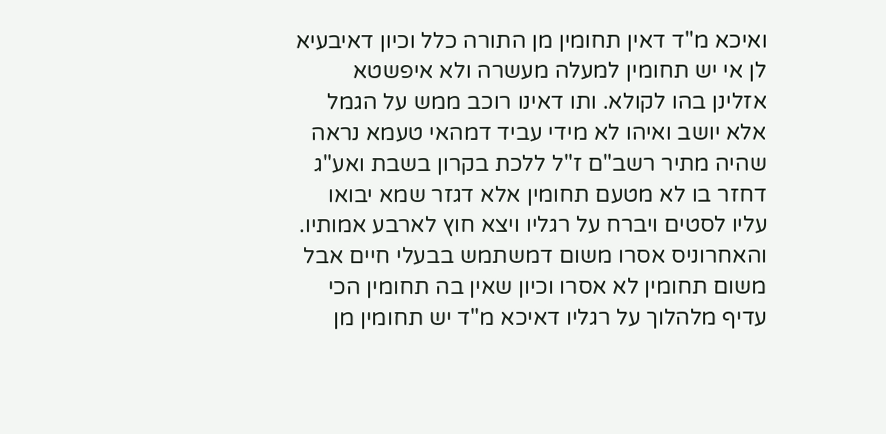ואיכא מ"ד דאין תחומין מן התורה כלל וכיון דאיבעיא לן אי יש תחומין למעלה מעשרה ולא איפשטא אזלינן בהו לקולא. ותו דאינו רוכב ממש על הגמל אלא יושב ואיהו לא מידי עביד דמהאי טעמא נראה שהיה מתיר רשב"ם ז"ל ללכת בקרון בשבת ואע"ג דחזר בו לא מטעם תחומין אלא דגזר שמא יבואו עליו לסטים ויברח על רגליו ויצא חוץ לארבע אמותיו. והאחרוניס אסרו משום דמשתמש בבעלי חיים אבל משום תחומין לא אסרו וכיון שאין בה תחומין הכי עדיף מלהלוך על רגליו דאיכא מ"ד יש תחומין מן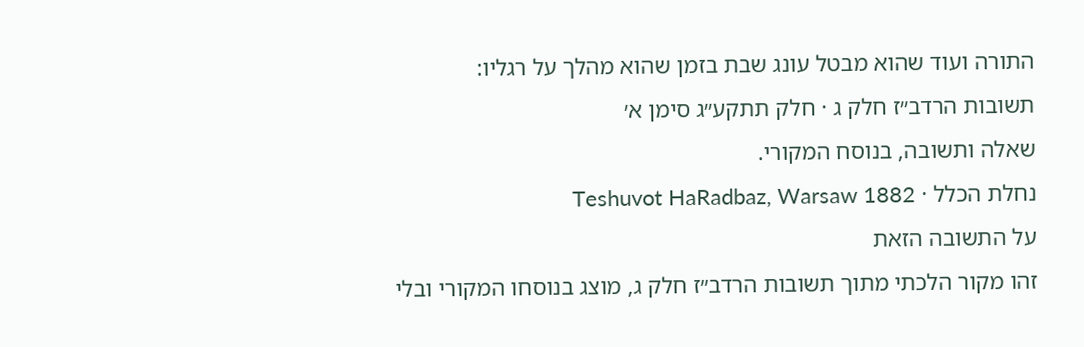התורה ועוד שהוא מבטל עונג שבת בזמן שהוא מהלך על רגליו:
תשובות הרדב״ז חלק ג · חלק תתקע״ג סימן א׳
שאלה ותשובה, בנוסח המקורי.
נחלת הכלל · Teshuvot HaRadbaz, Warsaw 1882
על התשובה הזאת
זהו מקור הלכתי מתוך תשובות הרדב״ז חלק ג, מוצג בנוסחו המקורי ובלי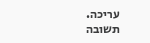עריכה. תשובה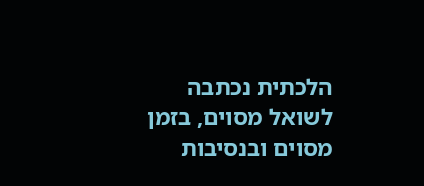הלכתית נכתבה לשואל מסוים, בזמן מסוים ובנסיבות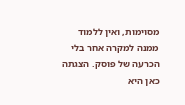מסוימות, ואין ללמוד ממנה למקרה אחר בלי הכרעה של פוסק. הצגתה כאן היא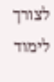לצורך לימוד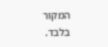המקור בלבד.